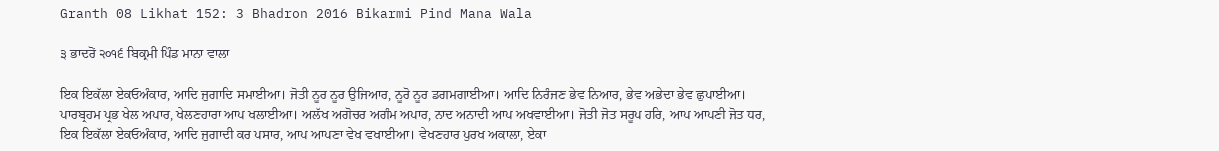Granth 08 Likhat 152: 3 Bhadron 2016 Bikarmi Pind Mana Wala

੩ ਭਾਦਰੋਂ ੨੦੧੬ ਬਿਕ੍ਰਮੀ ਪਿੰਡ ਮਾਨਾ ਵਾਲਾ

ਇਕ ਇਕੱਲਾ ਏਕਓਅੰਕਾਰ, ਆਦਿ ਜੁਗਾਦਿ ਸਮਾਈਆ। ਜੋਤੀ ਨੂਰ ਨੂਰ ਉਜਿਆਰ, ਨੂਰੋ ਨੂਰ ਡਗਮਗਾਈਆ। ਆਦਿ ਨਿਰੰਜਣ ਭੇਵ ਨਿਆਰ, ਭੇਵ ਅਭੇਦਾ ਭੇਵ ਛੁਪਾਈਆ। ਪਾਰਬ੍ਰਹਮ ਪ੍ਰਭ ਖੇਲ ਅਪਾਰ, ਖੇਲਣਹਾਰਾ ਆਪ ਖਲਾਈਆ। ਅਲੱਖ ਅਗੋਚਰ ਅਗੰਮ ਅਪਾਰ, ਨਾਦ ਅਨਾਦੀ ਆਪ ਅਖਵਾਈਆ। ਜੋਤੀ ਜੋਤ ਸਰੂਪ ਹਰਿ, ਆਪ ਆਪਣੀ ਜੋਤ ਧਰ, ਇਕ ਇਕੱਲਾ ਏਕਓਅੰਕਾਰ, ਆਦਿ ਜੁਗਾਦੀ ਕਰ ਪਸਾਰ, ਆਪ ਆਪਣਾ ਵੇਖ ਵਖਾਈਆ। ਵੇਖਣਹਾਰ ਪੁਰਖ ਅਕਾਲਾ, ਏਕਾ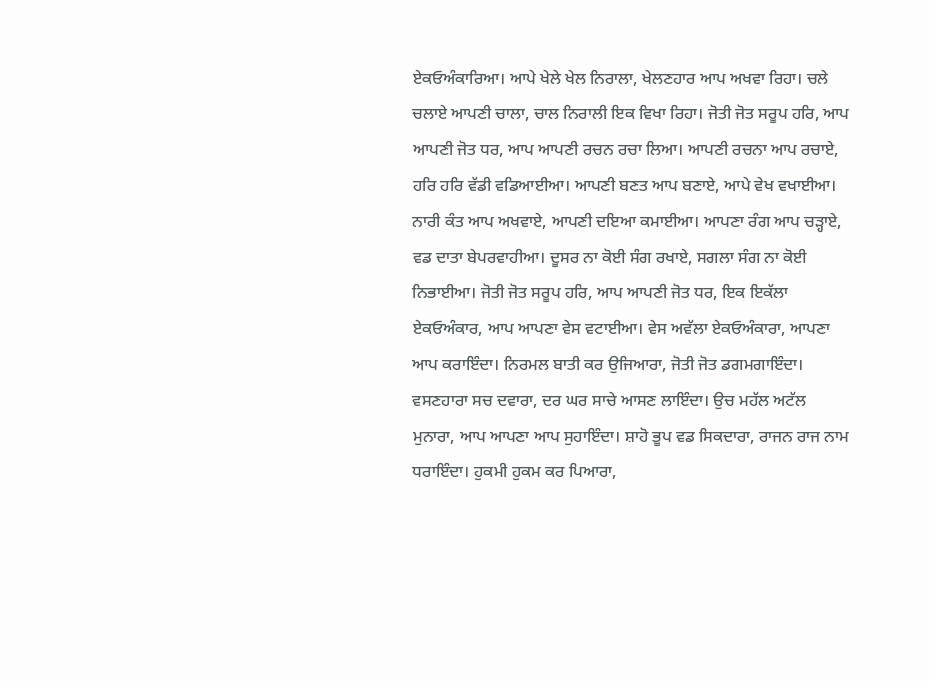ਏਕਓਅੰਕਾਰਿਆ। ਆਪੇ ਖੇਲੇ ਖੇਲ ਨਿਰਾਲਾ, ਖੇਲਣਹਾਰ ਆਪ ਅਖਵਾ ਰਿਹਾ। ਚਲੇ ਚਲਾਏ ਆਪਣੀ ਚਾਲਾ, ਚਾਲ ਨਿਰਾਲੀ ਇਕ ਵਿਖਾ ਰਿਹਾ। ਜੋਤੀ ਜੋਤ ਸਰੂਪ ਹਰਿ, ਆਪ ਆਪਣੀ ਜੋਤ ਧਰ, ਆਪ ਆਪਣੀ ਰਚਨ ਰਚਾ ਲਿਆ। ਆਪਣੀ ਰਚਨਾ ਆਪ ਰਚਾਏ, ਹਰਿ ਹਰਿ ਵੱਡੀ ਵਡਿਆਈਆ। ਆਪਣੀ ਬਣਤ ਆਪ ਬਣਾਏ, ਆਪੇ ਵੇਖ ਵਖਾਈਆ। ਨਾਰੀ ਕੰਤ ਆਪ ਅਖਵਾਏ, ਆਪਣੀ ਦਇਆ ਕਮਾਈਆ। ਆਪਣਾ ਰੰਗ ਆਪ ਚੜ੍ਹਾਏ, ਵਡ ਦਾਤਾ ਬੇਪਰਵਾਹੀਆ। ਦੂਸਰ ਨਾ ਕੋਈ ਸੰਗ ਰਖਾਏ, ਸਗਲਾ ਸੰਗ ਨਾ ਕੋਈ ਨਿਭਾਈਆ। ਜੋਤੀ ਜੋਤ ਸਰੂਪ ਹਰਿ, ਆਪ ਆਪਣੀ ਜੋਤ ਧਰ, ਇਕ ਇਕੱਲਾ ਏਕਓਅੰਕਾਰ, ਆਪ ਆਪਣਾ ਵੇਸ ਵਟਾਈਆ। ਵੇਸ ਅਵੱਲਾ ਏਕਓਅੰਕਾਰਾ, ਆਪਣਾ ਆਪ ਕਰਾਇੰਦਾ। ਨਿਰਮਲ ਬਾਤੀ ਕਰ ਉਜਿਆਰਾ, ਜੋਤੀ ਜੋਤ ਡਗਮਗਾਇੰਦਾ। ਵਸਣਹਾਰਾ ਸਚ ਦਵਾਰਾ, ਦਰ ਘਰ ਸਾਚੇ ਆਸਣ ਲਾਇੰਦਾ। ਉਚ ਮਹੱਲ ਅਟੱਲ ਮੁਨਾਰਾ, ਆਪ ਆਪਣਾ ਆਪ ਸੁਹਾਇੰਦਾ। ਸ਼ਾਹੋ ਭੂਪ ਵਡ ਸਿਕਦਾਰਾ, ਰਾਜਨ ਰਾਜ ਨਾਮ ਧਰਾਇੰਦਾ। ਹੁਕਮੀ ਹੁਕਮ ਕਰ ਪਿਆਰਾ,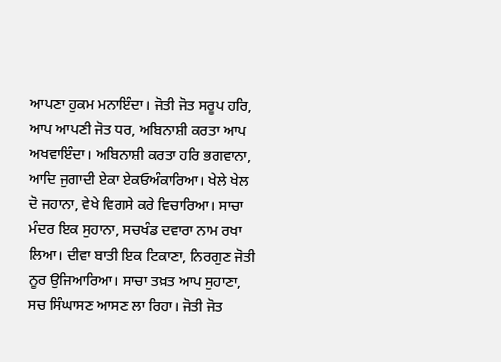ਆਪਣਾ ਹੁਕਮ ਮਨਾਇੰਦਾ। ਜੋਤੀ ਜੋਤ ਸਰੂਪ ਹਰਿ, ਆਪ ਆਪਣੀ ਜੋਤ ਧਰ, ਅਬਿਨਾਸ਼ੀ ਕਰਤਾ ਆਪ ਅਖਵਾਇੰਦਾ। ਅਬਿਨਾਸ਼ੀ ਕਰਤਾ ਹਰਿ ਭਗਵਾਨਾ, ਆਦਿ ਜੁਗਾਦੀ ਏਕਾ ਏਕਓਅੰਕਾਰਿਆ। ਖੇਲੇ ਖੇਲ ਦੋ ਜਹਾਨਾ, ਵੇਖੇ ਵਿਗਸੇ ਕਰੇ ਵਿਚਾਰਿਆ। ਸਾਚਾ ਮੰਦਰ ਇਕ ਸੁਹਾਨਾ, ਸਚਖੰਡ ਦਵਾਰਾ ਨਾਮ ਰਖਾ ਲਿਆ। ਦੀਵਾ ਬਾਤੀ ਇਕ ਟਿਕਾਣਾ, ਨਿਰਗੁਣ ਜੋਤੀ ਨੂਰ ਉਜਿਆਰਿਆ। ਸਾਚਾ ਤਖ਼ਤ ਆਪ ਸੁਹਾਣਾ, ਸਚ ਸਿੰਘਾਸਣ ਆਸਣ ਲਾ ਰਿਹਾ। ਜੋਤੀ ਜੋਤ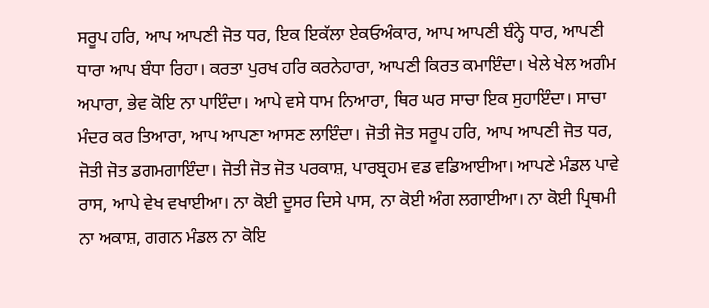ਸਰੂਪ ਹਰਿ, ਆਪ ਆਪਣੀ ਜੋਤ ਧਰ, ਇਕ ਇਕੱਲਾ ਏਕਓਅੰਕਾਰ, ਆਪ ਆਪਣੀ ਬੰਨ੍ਹੇ ਧਾਰ, ਆਪਣੀ ਧਾਰਾ ਆਪ ਬੰਧਾ ਰਿਹਾ। ਕਰਤਾ ਪੁਰਖ ਹਰਿ ਕਰਨੇਹਾਰਾ, ਆਪਣੀ ਕਿਰਤ ਕਮਾਇੰਦਾ। ਖੇਲੇ ਖੇਲ ਅਗੰਮ ਅਪਾਰਾ, ਭੇਵ ਕੋਇ ਨਾ ਪਾਇੰਦਾ। ਆਪੇ ਵਸੇ ਧਾਮ ਨਿਆਰਾ, ਥਿਰ ਘਰ ਸਾਚਾ ਇਕ ਸੁਹਾਇੰਦਾ। ਸਾਚਾ ਮੰਦਰ ਕਰ ਤਿਆਰਾ, ਆਪ ਆਪਣਾ ਆਸਣ ਲਾਇੰਦਾ। ਜੋਤੀ ਜੋਤ ਸਰੂਪ ਹਰਿ, ਆਪ ਆਪਣੀ ਜੋਤ ਧਰ, ਜੋਤੀ ਜੋਤ ਡਗਮਗਾਇੰਦਾ। ਜੋਤੀ ਜੋਤ ਜੋਤ ਪਰਕਾਸ਼, ਪਾਰਬ੍ਰਹਮ ਵਡ ਵਡਿਆਈਆ। ਆਪਣੇ ਮੰਡਲ ਪਾਵੇ ਰਾਸ, ਆਪੇ ਵੇਖ ਵਖਾਈਆ। ਨਾ ਕੋਈ ਦੂਸਰ ਦਿਸੇ ਪਾਸ, ਨਾ ਕੋਈ ਅੰਗ ਲਗਾਈਆ। ਨਾ ਕੋਈ ਪ੍ਰਿਥਮੀ ਨਾ ਅਕਾਸ਼, ਗਗਨ ਮੰਡਲ ਨਾ ਕੋਇ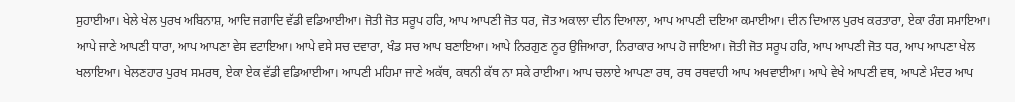ਸੁਹਾਈਆ। ਖੇਲੇ ਖੇਲ ਪੁਰਖ ਅਬਿਨਾਸ਼, ਆਦਿ ਜਗਾਦਿ ਵੱਡੀ ਵਡਿਆਈਆ। ਜੋਤੀ ਜੋਤ ਸਰੂਪ ਹਰਿ, ਆਪ ਆਪਣੀ ਜੋਤ ਧਰ, ਜੋਤ ਅਕਾਲਾ ਦੀਨ ਦਿਆਲਾ, ਆਪ ਆਪਣੀ ਦਇਆ ਕਮਾਈਆ। ਦੀਨ ਦਿਆਲ ਪੁਰਖ ਕਰਤਾਰਾ, ਏਕਾ ਰੰਗ ਸਮਾਇਆ। ਆਪੇ ਜਾਣੇ ਆਪਣੀ ਧਾਰਾ, ਆਪ ਆਪਣਾ ਵੇਸ ਵਟਾਇਆ। ਆਪੇ ਵਸੇ ਸਚ ਦਵਾਰਾ, ਖੰਡ ਸਚ ਆਪ ਬਣਾਇਆ। ਆਪੇ ਨਿਰਗੁਣ ਨੂਰ ਉਜਿਆਰਾ, ਨਿਰਾਕਾਰ ਆਪ ਹੋ ਜਾਇਆ। ਜੋਤੀ ਜੋਤ ਸਰੂਪ ਹਰਿ, ਆਪ ਆਪਣੀ ਜੋਤ ਧਰ, ਆਪ ਆਪਣਾ ਖੇਲ ਖਲਾਇਆ। ਖੇਲਣਹਾਰ ਪੁਰਖ ਸਮਰਥ, ਏਕਾ ਏਕ ਵੱਡੀ ਵਡਿਆਈਆ। ਆਪਣੀ ਮਹਿਮਾ ਜਾਣੇ ਅਕੱਥ, ਕਥਨੀ ਕੱਥ ਨਾ ਸਕੇ ਰਾਈਆ। ਆਪ ਚਲਾਏ ਆਪਣਾ ਰਥ, ਰਥ ਰਥਵਾਹੀ ਆਪ ਅਖਵਾਈਆ। ਆਪੇ ਵੇਖੇ ਆਪਣੀ ਵਥ, ਆਪਣੇ ਮੰਦਰ ਆਪ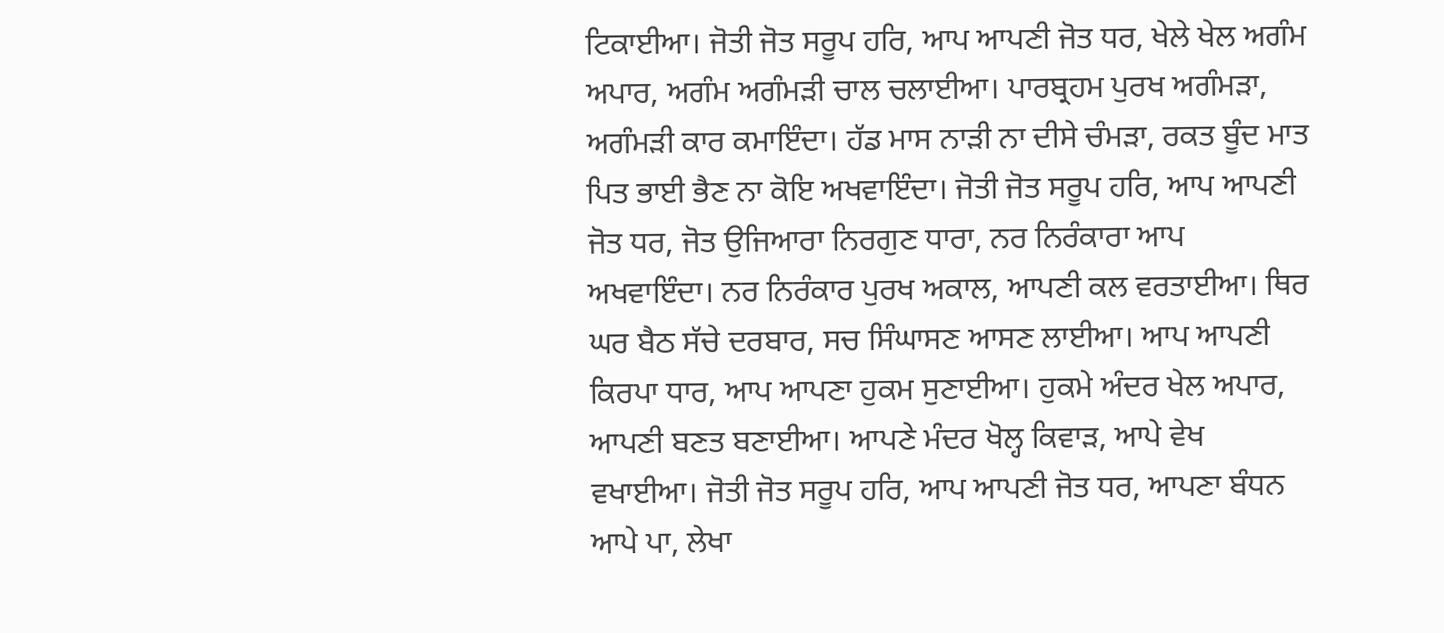ਟਿਕਾਈਆ। ਜੋਤੀ ਜੋਤ ਸਰੂਪ ਹਰਿ, ਆਪ ਆਪਣੀ ਜੋਤ ਧਰ, ਖੇਲੇ ਖੇਲ ਅਗੰਮ ਅਪਾਰ, ਅਗੰਮ ਅਗੰਮੜੀ ਚਾਲ ਚਲਾਈਆ। ਪਾਰਬ੍ਰਹਮ ਪੁਰਖ ਅਗੰਮੜਾ, ਅਗੰਮੜੀ ਕਾਰ ਕਮਾਇੰਦਾ। ਹੱਡ ਮਾਸ ਨਾੜੀ ਨਾ ਦੀਸੇ ਚੰਮੜਾ, ਰਕਤ ਬੂੰਦ ਮਾਤ ਪਿਤ ਭਾਈ ਭੈਣ ਨਾ ਕੋਇ ਅਖਵਾਇੰਦਾ। ਜੋਤੀ ਜੋਤ ਸਰੂਪ ਹਰਿ, ਆਪ ਆਪਣੀ ਜੋਤ ਧਰ, ਜੋਤ ਉਜਿਆਰਾ ਨਿਰਗੁਣ ਧਾਰਾ, ਨਰ ਨਿਰੰਕਾਰਾ ਆਪ ਅਖਵਾਇੰਦਾ। ਨਰ ਨਿਰੰਕਾਰ ਪੁਰਖ ਅਕਾਲ, ਆਪਣੀ ਕਲ ਵਰਤਾਈਆ। ਥਿਰ ਘਰ ਬੈਠ ਸੱਚੇ ਦਰਬਾਰ, ਸਚ ਸਿੰਘਾਸਣ ਆਸਣ ਲਾਈਆ। ਆਪ ਆਪਣੀ ਕਿਰਪਾ ਧਾਰ, ਆਪ ਆਪਣਾ ਹੁਕਮ ਸੁਣਾਈਆ। ਹੁਕਮੇ ਅੰਦਰ ਖੇਲ ਅਪਾਰ, ਆਪਣੀ ਬਣਤ ਬਣਾਈਆ। ਆਪਣੇ ਮੰਦਰ ਖੋਲ੍ਹ ਕਿਵਾੜ, ਆਪੇ ਵੇਖ ਵਖਾਈਆ। ਜੋਤੀ ਜੋਤ ਸਰੂਪ ਹਰਿ, ਆਪ ਆਪਣੀ ਜੋਤ ਧਰ, ਆਪਣਾ ਬੰਧਨ ਆਪੇ ਪਾ, ਲੇਖਾ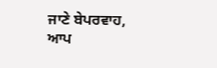ਜਾਣੇ ਬੇਪਰਵਾਹ, ਆਪ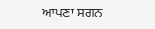ਆਪਣਾ ਸਗਨ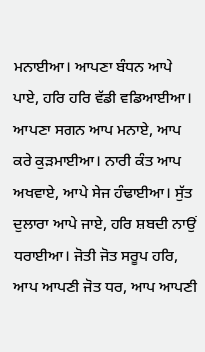ਮਨਾਈਆ। ਆਪਣਾ ਬੰਧਨ ਆਪੇ ਪਾਏ, ਹਰਿ ਹਰਿ ਵੱਡੀ ਵਡਿਆਈਆ। ਆਪਣਾ ਸਗਨ ਆਪ ਮਨਾਏ, ਆਪ ਕਰੇ ਕੁੜਮਾਈਆ। ਨਾਰੀ ਕੰਤ ਆਪ ਅਖਵਾਏ, ਆਪੇ ਸੇਜ ਹੰਢਾਈਆ। ਸੁੱਤ ਦੁਲਾਰਾ ਆਪੇ ਜਾਏ, ਹਰਿ ਸ਼ਬਦੀ ਨਾਉਂ ਧਰਾਈਆ। ਜੋਤੀ ਜੋਤ ਸਰੂਪ ਹਰਿ, ਆਪ ਆਪਣੀ ਜੋਤ ਧਰ, ਆਪ ਆਪਣੀ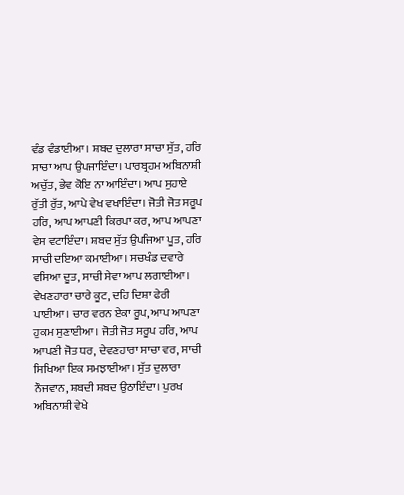ਵੰਡ ਵੰਡਾਈਆ। ਸ਼ਬਦ ਦੁਲਾਰਾ ਸਾਚਾ ਸੁੱਤ, ਹਰਿ ਸਾਚਾ ਆਪ ਉਪਜਾਇੰਦਾ। ਪਾਰਬ੍ਰਹਮ ਅਬਿਨਾਸ਼ੀ ਅਚੁੱਤ, ਭੇਵ ਕੋਇ ਨਾ ਆਇੰਦਾ। ਆਪ ਸੁਹਾਏ ਰੁੱਤੀ ਰੁੱਤ, ਆਪੇ ਵੇਖ ਵਖਾਇੰਦਾ। ਜੋਤੀ ਜੋਤ ਸਰੂਪ ਹਰਿ, ਆਪ ਆਪਣੀ ਕਿਰਪਾ ਕਰ, ਆਪ ਆਪਣਾ ਵੇਸ ਵਟਾਇੰਦਾ। ਸ਼ਬਦ ਸੁੱਤ ਉਪਜਿਆ ਪੂਤ, ਹਰਿ ਸਾਚੀ ਦਇਆ ਕਮਾਈਆ। ਸਚਖੰਡ ਦਵਾਰੇ ਵਸਿਆ ਦੂਤ, ਸਾਚੀ ਸੇਵਾ ਆਪ ਲਗਾਈਆ। ਵੇਖਣਹਾਰਾ ਚਾਰੇ ਕੂਟ, ਦਹਿ ਦਿਸ਼ਾ ਫੇਰੀ ਪਾਈਆ। ਚਾਰ ਵਰਨ ਏਕਾ ਰੂਪ, ਆਪ ਆਪਣਾ ਹੁਕਮ ਸੁਣਾਈਆ। ਜੋਤੀ ਜੋਤ ਸਰੂਪ ਹਰਿ, ਆਪ ਆਪਣੀ ਜੋਤ ਧਰ, ਦੇਵਣਹਾਰਾ ਸਾਚਾ ਵਰ, ਸਾਚੀ ਸਿਖਿਆ ਇਕ ਸਮਝਾਈਆ। ਸੁੱਤ ਦੁਲਾਰਾ ਨੌਜਵਾਨ, ਸ਼ਬਦੀ ਸ਼ਬਦ ਉਠਾਇੰਦਾ। ਪੁਰਖ ਅਬਿਨਾਸ਼ੀ ਵੇਖੇ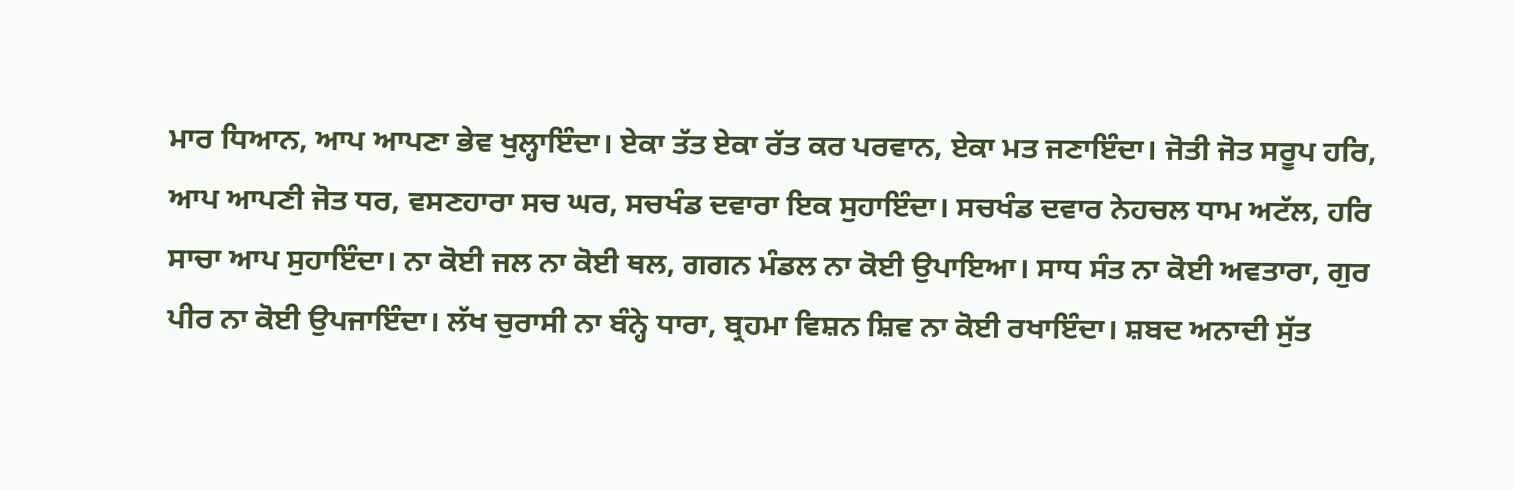ਮਾਰ ਧਿਆਨ, ਆਪ ਆਪਣਾ ਭੇਵ ਖੁਲ੍ਹਾਇੰਦਾ। ਏਕਾ ਤੱਤ ਏਕਾ ਰੱਤ ਕਰ ਪਰਵਾਨ, ਏਕਾ ਮਤ ਜਣਾਇੰਦਾ। ਜੋਤੀ ਜੋਤ ਸਰੂਪ ਹਰਿ, ਆਪ ਆਪਣੀ ਜੋਤ ਧਰ, ਵਸਣਹਾਰਾ ਸਚ ਘਰ, ਸਚਖੰਡ ਦਵਾਰਾ ਇਕ ਸੁਹਾਇੰਦਾ। ਸਚਖੰਡ ਦਵਾਰ ਨੇਹਚਲ ਧਾਮ ਅਟੱਲ, ਹਰਿ ਸਾਚਾ ਆਪ ਸੁਹਾਇੰਦਾ। ਨਾ ਕੋਈ ਜਲ ਨਾ ਕੋਈ ਥਲ, ਗਗਨ ਮੰਡਲ ਨਾ ਕੋਈ ਉਪਾਇਆ। ਸਾਧ ਸੰਤ ਨਾ ਕੋਈ ਅਵਤਾਰਾ, ਗੁਰ ਪੀਰ ਨਾ ਕੋਈ ਉਪਜਾਇੰਦਾ। ਲੱਖ ਚੁਰਾਸੀ ਨਾ ਬੰਨ੍ਹੇ ਧਾਰਾ, ਬ੍ਰਹਮਾ ਵਿਸ਼ਨ ਸ਼ਿਵ ਨਾ ਕੋਈ ਰਖਾਇੰਦਾ। ਸ਼ਬਦ ਅਨਾਦੀ ਸੁੱਤ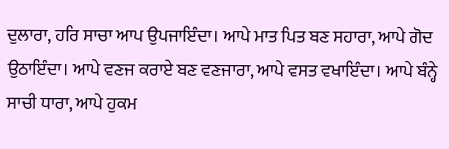ਦੁਲਾਰਾ, ਹਰਿ ਸਾਚਾ ਆਪ ਉਪਜਾਇੰਦਾ। ਆਪੇ ਮਾਤ ਪਿਤ ਬਣ ਸਹਾਰਾ, ਆਪੇ ਗੋਦ ਉਠਾਇੰਦਾ। ਆਪੇ ਵਣਜ ਕਰਾਏ ਬਣ ਵਣਜਾਰਾ, ਆਪੇ ਵਸਤ ਵਖਾਇੰਦਾ। ਆਪੇ ਬੰਨ੍ਹੇ ਸਾਚੀ ਧਾਰਾ, ਆਪੇ ਹੁਕਮ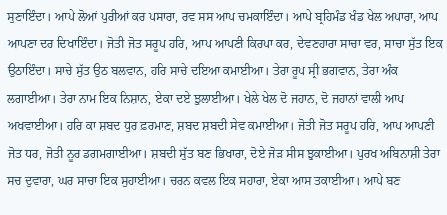ਸੁਣਾਇੰਦਾ। ਆਪੇ ਲੋਆਂ ਪੁਰੀਆਂ ਕਰ ਪਸਾਰਾ, ਰਵ ਸਸ ਆਪ ਚਮਕਾਇੰਦਾ। ਆਪੇ ਬ੍ਰਹਿਮੰਡ ਖੰਡ ਖੇਲ ਅਪਾਰਾ, ਆਪ ਆਪਣਾ ਦਰ ਦਿਖਾਇੰਦਾ। ਜੋਤੀ ਜੋਤ ਸਰੂਪ ਹਰਿ, ਆਪ ਆਪਣੀ ਕਿਰਪਾ ਕਰ, ਦੇਵਣਹਾਰਾ ਸਾਚਾ ਵਰ, ਸਾਚਾ ਸੁੱਤ ਇਕ ਉਠਾਇੰਦਾ। ਸਾਚੇ ਸੁੱਤ ਉਠ ਬਲਵਾਨ, ਹਰਿ ਸਾਚੇ ਦਇਆ ਕਮਾਈਆ। ਤੇਰਾ ਰੂਪ ਸ੍ਰੀ ਭਗਵਾਨ, ਤੇਰਾ ਅੰਕ ਲਗਾਈਆ। ਤੇਰਾ ਨਾਮ ਇਕ ਨਿਸ਼ਾਨ, ਏਕਾ ਦਏ ਝੁਲਾਈਆ। ਖੇਲੇ ਖੇਲ ਦੋ ਜਹਾਨ, ਦੋ ਜਹਾਨਾਂ ਵਾਲੀ ਆਪ ਅਖਵਾਈਆ। ਹਰਿ ਕਾ ਸ਼ਬਦ ਧੁਰ ਫ਼ਰਮਾਣ, ਸ਼ਬਦ ਸ਼ਬਦੀ ਸੇਵ ਕਮਾਈਆ। ਜੋਤੀ ਜੋਤ ਸਰੂਪ ਹਰਿ, ਆਪ ਆਪਣੀ ਜੋਤ ਧਰ, ਜੋਤੀ ਨੂਰ ਡਗਮਗਾਈਆ। ਸ਼ਬਦੀ ਸੁੱਤ ਬਣ ਭਿਖਾਰਾ, ਦੋਏ ਜੋੜ ਸੀਸ ਝੁਕਾਈਆ। ਪੁਰਖ ਅਬਿਨਾਸ਼ੀ ਤੇਰਾ ਸਚ ਦੁਵਾਰਾ, ਘਰ ਸਾਚਾ ਇਕ ਸੁਹਾਈਆ। ਚਰਨ ਕਵਲ ਇਕ ਸਹਾਰਾ, ਏਕਾ ਆਸ ਤਕਾਈਆ। ਆਪੇ ਬਣ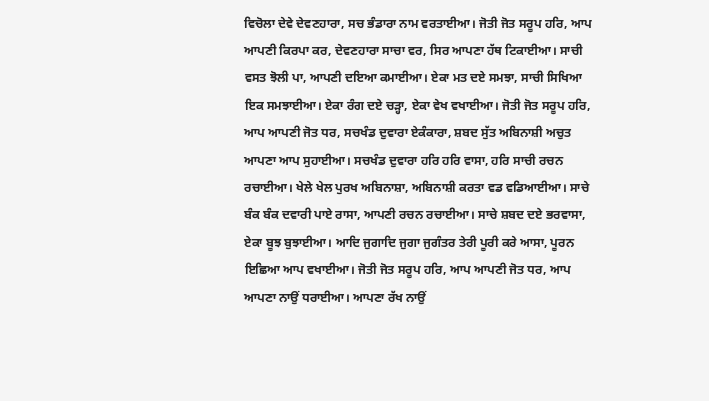ਵਿਚੋਲਾ ਦੇਵੇ ਦੇਵਣਹਾਰਾ, ਸਚ ਭੰਡਾਰਾ ਨਾਮ ਵਰਤਾਈਆ। ਜੋਤੀ ਜੋਤ ਸਰੂਪ ਹਰਿ, ਆਪ ਆਪਣੀ ਕਿਰਪਾ ਕਰ, ਦੇਵਣਹਾਰਾ ਸਾਚਾ ਵਰ, ਸਿਰ ਆਪਣਾ ਹੱਥ ਟਿਕਾਈਆ। ਸਾਚੀ ਵਸਤ ਝੋਲੀ ਪਾ, ਆਪਣੀ ਦਇਆ ਕਮਾਈਆ। ਏਕਾ ਮਤ ਦਏ ਸਮਝਾ, ਸਾਚੀ ਸਿਖਿਆ ਇਕ ਸਮਝਾਈਆ। ਏਕਾ ਰੰਗ ਦਏ ਚੜ੍ਹਾ, ਏਕਾ ਵੇਖ ਵਖਾਈਆ। ਜੋਤੀ ਜੋਤ ਸਰੂਪ ਹਰਿ, ਆਪ ਆਪਣੀ ਜੋਤ ਧਰ, ਸਚਖੰਡ ਦੁਵਾਰਾ ਏਕੰਕਾਰਾ, ਸ਼ਬਦ ਸੁੱਤ ਅਬਿਨਾਸ਼ੀ ਅਚੁਤ ਆਪਣਾ ਆਪ ਸੁਹਾਈਆ। ਸਚਖੰਡ ਦੁਵਾਰਾ ਹਰਿ ਹਰਿ ਵਾਸਾ, ਹਰਿ ਸਾਚੀ ਰਚਨ ਰਚਾਈਆ। ਖੇਲੇ ਖੇਲ ਪੁਰਖ ਅਬਿਨਾਸ਼ਾ, ਅਬਿਨਾਸ਼ੀ ਕਰਤਾ ਵਡ ਵਡਿਆਈਆ। ਸਾਚੇ ਬੰਕ ਬੰਕ ਦਵਾਰੀ ਪਾਏ ਰਾਸਾ, ਆਪਣੀ ਰਚਨ ਰਚਾਈਆ। ਸਾਚੇ ਸ਼ਬਦ ਦਏ ਭਰਵਾਸਾ, ਏਕਾ ਬੂਝ ਬੁਝਾਈਆ। ਆਦਿ ਜੁਗਾਦਿ ਜੁਗਾ ਜੁਗੰਤਰ ਤੇਰੀ ਪੂਰੀ ਕਰੇ ਆਸਾ, ਪੂਰਨ ਇਛਿਆ ਆਪ ਵਖਾਈਆ। ਜੋਤੀ ਜੋਤ ਸਰੂਪ ਹਰਿ, ਆਪ ਆਪਣੀ ਜੋਤ ਧਰ, ਆਪ ਆਪਣਾ ਨਾਉਂ ਧਰਾਈਆ। ਆਪਣਾ ਰੱਖ ਨਾਉਂ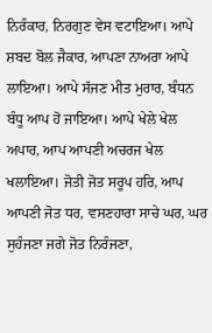ਨਿਰੰਕਾਰ, ਨਿਰਗੁਣ ਵੇਸ ਵਟਾਇਆ। ਆਪੇ ਸ਼ਬਦ ਬੋਲ ਜੈਕਾਰ, ਆਪਣਾ ਨਾਅਰਾ ਆਪੇ ਲਾਇਆ। ਆਪੇ ਸੱਜਣ ਮੀਤ ਮੁਰਾਰ, ਬੰਧਨ ਬੰਧੂ ਆਪ ਹੋ ਜਾਇਆ। ਆਪੇ ਖੇਲੇ ਖੇਲ ਅਪਾਰ, ਆਪ ਆਪਣੀ ਅਚਰਜ ਖੇਲ ਖਲਾਇਆ। ਜੋਤੀ ਜੋਤ ਸਰੂਪ ਹਰਿ, ਆਪ ਆਪਣੀ ਜੋਤ ਧਰ, ਵਸਣਹਾਰਾ ਸਾਚੇ ਘਰ, ਘਰ ਸੁਹੰਜਣਾ ਜਗੇ ਜੋਤ ਨਿਰੰਜਣਾ,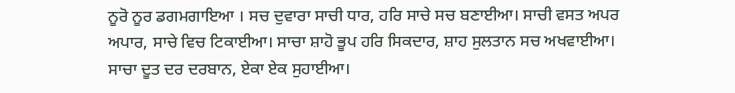ਨੂਰੋ ਨੂਰ ਡਗਮਗਾਇਆ । ਸਚ ਦੁਵਾਰਾ ਸਾਚੀ ਧਾਰ, ਹਰਿ ਸਾਚੇ ਸਚ ਬਣਾਈਆ। ਸਾਚੀ ਵਸਤ ਅਪਰ ਅਪਾਰ, ਸਾਚੇ ਵਿਚ ਟਿਕਾਈਆ। ਸਾਚਾ ਸ਼ਾਹੋ ਭੂਪ ਹਰਿ ਸਿਕਦਾਰ, ਸ਼ਾਹ ਸੁਲਤਾਨ ਸਚ ਅਖਵਾਈਆ। ਸਾਚਾ ਦੂਤ ਦਰ ਦਰਬਾਨ, ਏਕਾ ਏਕ ਸੁਹਾਈਆ।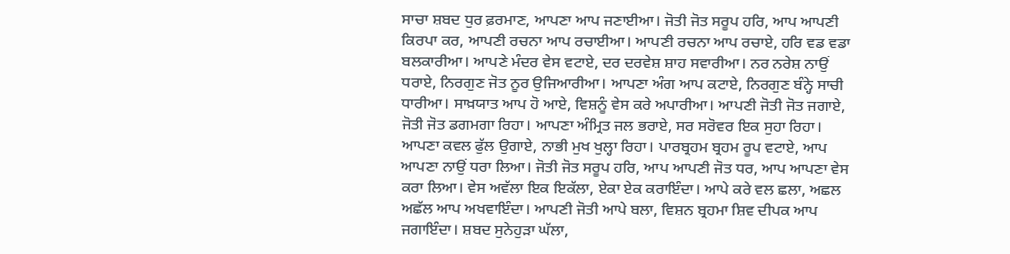ਸਾਚਾ ਸ਼ਬਦ ਧੁਰ ਫ਼ਰਮਾਣ, ਆਪਣਾ ਆਪ ਜਣਾਈਆ। ਜੋਤੀ ਜੋਤ ਸਰੂਪ ਹਰਿ, ਆਪ ਆਪਣੀ ਕਿਰਪਾ ਕਰ, ਆਪਣੀ ਰਚਨਾ ਆਪ ਰਚਾਈਆ। ਆਪਣੀ ਰਚਨਾ ਆਪ ਰਚਾਏ, ਹਰਿ ਵਡ ਵਡਾ ਬਲਕਾਰੀਆ। ਆਪਣੇ ਮੰਦਰ ਵੇਸ ਵਟਾਏ, ਦਰ ਦਰਵੇਸ਼ ਸ਼ਾਹ ਸਵਾਰੀਆ। ਨਰ ਨਰੇਸ਼ ਨਾਉਂ ਧਰਾਏ, ਨਿਰਗੁਣ ਜੋਤ ਨੂਰ ਉਜਿਆਰੀਆ। ਆਪਣਾ ਅੰਗ ਆਪ ਕਟਾਏ, ਨਿਰਗੁਣ ਬੰਨ੍ਹੇ ਸਾਚੀ ਧਾਰੀਆ। ਸਾਖ਼ਯਾਤ ਆਪ ਹੋ ਆਏ, ਵਿਸ਼ਨੂੰ ਵੇਸ ਕਰੇ ਅਪਾਰੀਆ। ਆਪਣੀ ਜੋਤੀ ਜੋਤ ਜਗਾਏ, ਜੋਤੀ ਜੋਤ ਡਗਮਗਾ ਰਿਹਾ। ਆਪਣਾ ਅੰਮ੍ਰਿਤ ਜਲ ਭਰਾਏ, ਸਰ ਸਰੋਵਰ ਇਕ ਸੁਹਾ ਰਿਹਾ। ਆਪਣਾ ਕਵਲ ਫੁੱਲ ਉਗਾਏ, ਨਾਭੀ ਮੁਖ ਖੁਲ੍ਹਾ ਰਿਹਾ। ਪਾਰਬ੍ਰਹਮ ਬ੍ਰਹਮ ਰੂਪ ਵਟਾਏ, ਆਪ ਆਪਣਾ ਨਾਉਂ ਧਰਾ ਲਿਆ। ਜੋਤੀ ਜੋਤ ਸਰੂਪ ਹਰਿ, ਆਪ ਆਪਣੀ ਜੋਤ ਧਰ, ਆਪ ਆਪਣਾ ਵੇਸ ਕਰਾ ਲਿਆ। ਵੇਸ ਅਵੱਲਾ ਇਕ ਇਕੱਲਾ, ਏਕਾ ਏਕ ਕਰਾਇੰਦਾ। ਆਪੇ ਕਰੇ ਵਲ ਛਲਾ, ਅਛਲ ਅਛੱਲ ਆਪ ਅਖਵਾਇੰਦਾ। ਆਪਣੀ ਜੋਤੀ ਆਪੇ ਬਲਾ, ਵਿਸ਼ਨ ਬ੍ਰਹਮਾ ਸ਼ਿਵ ਦੀਪਕ ਆਪ ਜਗਾਇੰਦਾ। ਸ਼ਬਦ ਸੁਨੇਹੁੜਾ ਘੱਲਾ,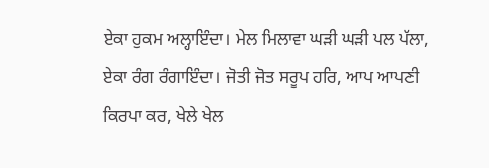ਏਕਾ ਹੁਕਮ ਅਲ੍ਹਾਇੰਦਾ। ਮੇਲ ਮਿਲਾਵਾ ਘੜੀ ਘੜੀ ਪਲ ਪੱਲਾ, ਏਕਾ ਰੰਗ ਰੰਗਾਇੰਦਾ। ਜੋਤੀ ਜੋਤ ਸਰੂਪ ਹਰਿ, ਆਪ ਆਪਣੀ ਕਿਰਪਾ ਕਰ, ਖੇਲੇ ਖੇਲ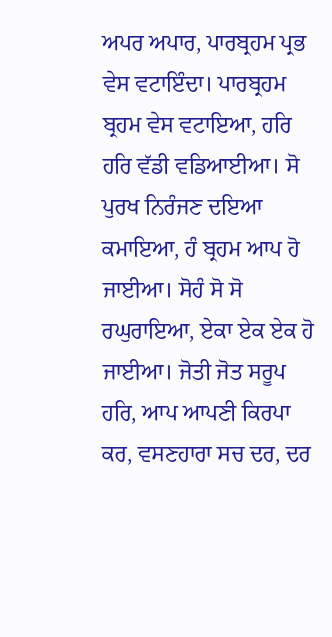ਅਪਰ ਅਪਾਰ, ਪਾਰਬ੍ਰਹਮ ਪ੍ਰਭ ਵੇਸ ਵਟਾਇੰਦਾ। ਪਾਰਬ੍ਰਹਮ ਬ੍ਰਹਮ ਵੇਸ ਵਟਾਇਆ, ਹਰਿ ਹਰਿ ਵੱਡੀ ਵਡਿਆਈਆ। ਸੋ ਪੁਰਖ ਨਿਰੰਜਣ ਦਇਆ ਕਮਾਇਆ, ਹੰ ਬ੍ਰਹਮ ਆਪ ਹੋ ਜਾਈਆ। ਸੋਹੰ ਸੋ ਸੋ ਰਘੁਰਾਇਆ, ਏਕਾ ਏਕ ਏਕ ਹੋ ਜਾਈਆ। ਜੋਤੀ ਜੋਤ ਸਰੂਪ ਹਰਿ, ਆਪ ਆਪਣੀ ਕਿਰਪਾ ਕਰ, ਵਸਣਹਾਰਾ ਸਚ ਦਰ, ਦਰ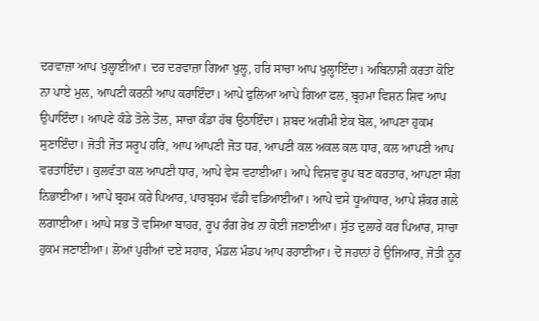ਦਰਵਾਜ਼ਾ ਆਪ ਖੁਲ੍ਹਾਈਆ। ਦਰ ਦਰਵਾਜ਼ਾ ਗਿਆ ਖੁਲ੍ਹ, ਹਰਿ ਸਾਚਾ ਆਪ ਖੁਲ੍ਹਾਇੰਦਾ। ਅਬਿਨਾਸ਼ੀ ਕਰਤਾ ਕੋਇ ਨਾ ਪਾਏ ਮੁਲ, ਆਪਣੀ ਕਰਨੀ ਆਪ ਕਰਾਇੰਦਾ। ਆਪੇ ਫੁਲਿਆ ਆਪੇ ਗਿਆ ਫਲ, ਬ੍ਰਹਮਾ ਵਿਸ਼ਨ ਸ਼ਿਵ ਆਪ ਉਪਾਇੰਦਾ। ਆਪਣੇ ਕੰਡੇ ਤੋਲੇ ਤੋਲ, ਸਾਚਾ ਕੰਡਾ ਹੱਥ ਉਠਾਇੰਦਾ। ਸ਼ਬਦ ਅਗੰਮੀ ਏਕ ਬੋਲ, ਆਪਣਾ ਹੁਕਮ ਸੁਣਾਇੰਦਾ। ਜੋਤੀ ਜੋਤ ਸਰੂਪ ਹਰਿ, ਆਪ ਆਪਣੀ ਜੋਤ ਧਰ, ਆਪਣੀ ਕਲ ਅਕਲ ਕਲ ਧਾਰ, ਕਲ ਆਪਣੀ ਆਪ ਵਰਤਾਇੰਦਾ। ਕੁਲਵੰਤਾ ਕਲ ਆਪਣੀ ਧਾਰ, ਆਪੇ ਵੇਸ ਵਟਾਈਆ। ਆਪੇ ਵਿਸ਼ਵ ਰੂਪ ਬਣ ਕਰਤਾਰ, ਆਪਣਾ ਸੰਗ ਨਿਭਾਈਆ। ਆਪੇ ਬ੍ਰਹਮ ਕਰੇ ਪਿਆਰ, ਪਾਰਬ੍ਰਹਮ ਵੱਡੀ ਵਡਿਆਈਆ। ਆਪੇ ਵਸੇ ਧੂਆਂਧਾਰ, ਆਪੇ ਸ਼ੰਕਰ ਗਲੇ ਲਗਾਈਆ। ਆਪੇ ਸਭ ਤੋਂ ਵਸਿਆ ਬਾਹਰ, ਰੂਪ ਰੰਗ ਰੇਖ ਨਾ ਕੋਈ ਜਣਾਈਆ। ਸੁੱਤ ਦੁਲਾਰੇ ਕਰ ਪਿਆਰ, ਸਾਚਾ ਹੁਕਮ ਜਣਾਈਆ। ਲੋਆਂ ਪੁਰੀਆਂ ਦਏ ਸਹਾਰ, ਮੰਡਲ ਮੰਡਪ ਆਪ ਰਹਾਈਆ। ਦੋ ਜਹਾਨਾਂ ਹੋ ਉਜਿਆਰ, ਜੋਤੀ ਨੂਰ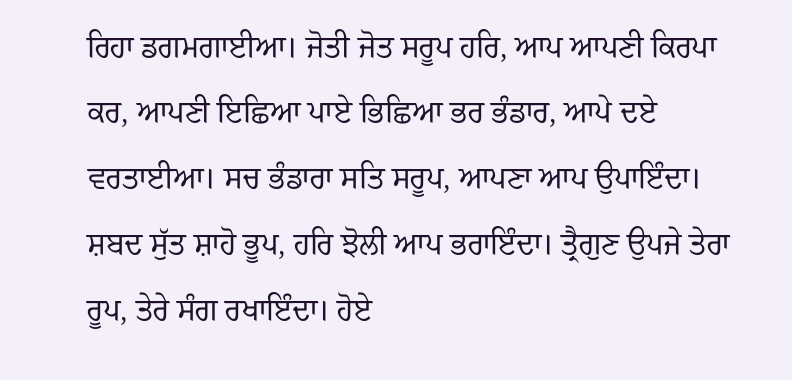ਰਿਹਾ ਡਗਮਗਾਈਆ। ਜੋਤੀ ਜੋਤ ਸਰੂਪ ਹਰਿ, ਆਪ ਆਪਣੀ ਕਿਰਪਾ ਕਰ, ਆਪਣੀ ਇਛਿਆ ਪਾਏ ਭਿਛਿਆ ਭਰ ਭੰਡਾਰ, ਆਪੇ ਦਏ ਵਰਤਾਈਆ। ਸਚ ਭੰਡਾਰਾ ਸਤਿ ਸਰੂਪ, ਆਪਣਾ ਆਪ ਉਪਾਇੰਦਾ। ਸ਼ਬਦ ਸੁੱਤ ਸ਼ਾਹੋ ਭੂਪ, ਹਰਿ ਝੋਲੀ ਆਪ ਭਰਾਇੰਦਾ। ਤ੍ਰੈਗੁਣ ਉਪਜੇ ਤੇਰਾ ਰੂਪ, ਤੇਰੇ ਸੰਗ ਰਖਾਇੰਦਾ। ਹੋਏ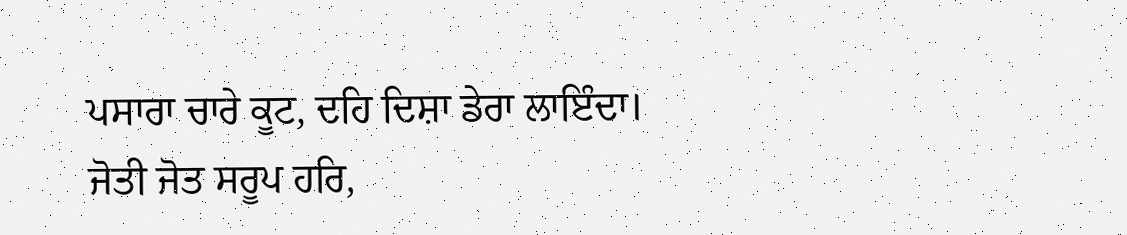ਪਸਾਰਾ ਚਾਰੇ ਕੂਟ, ਦਹਿ ਦਿਸ਼ਾ ਡੇਰਾ ਲਾਇੰਦਾ। ਜੋਤੀ ਜੋਤ ਸਰੂਪ ਹਰਿ,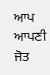ਆਪ ਆਪਣੀ ਜੋਤ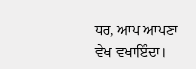ਧਰ, ਆਪ ਆਪਣਾ ਵੇਖ ਵਖਾਇੰਦਾ।